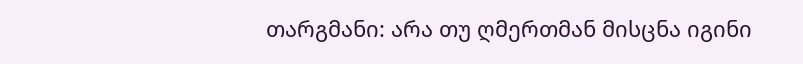თარგმანი: არა თუ ღმერთმან მისცნა იგინი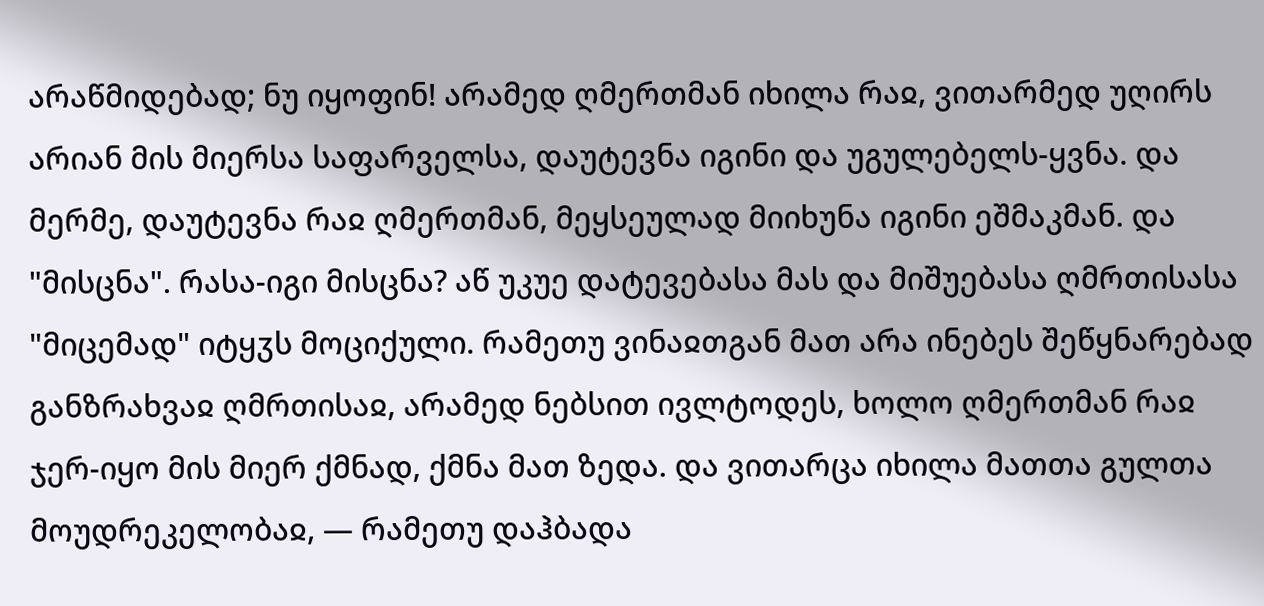არაწმიდებად; ნუ იყოფინ! არამედ ღმერთმან იხილა რაჲ, ვითარმედ უღირს არიან მის მიერსა საფარველსა, დაუტევნა იგინი და უგულებელს-ყვნა. და მერმე, დაუტევნა რაჲ ღმერთმან, მეყსეულად მიიხუნა იგინი ეშმაკმან. და "მისცნა". რასა-იგი მისცნა? აწ უკუე დატევებასა მას და მიშუებასა ღმრთისასა "მიცემად" იტყჳს მოციქული. რამეთუ ვინაჲთგან მათ არა ინებეს შეწყნარებად განზრახვაჲ ღმრთისაჲ, არამედ ნებსით ივლტოდეს, ხოლო ღმერთმან რაჲ ჯერ-იყო მის მიერ ქმნად, ქმნა მათ ზედა. და ვითარცა იხილა მათთა გულთა მოუდრეკელობაჲ, — რამეთუ დაჰბადა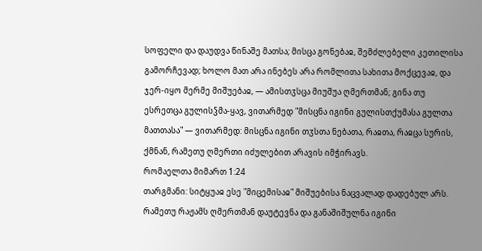სოფელი და დაუდვა წინაშე მათსა; მისცა გონებაჲ, შემძლებელი კეთილისა გამორჩევად; ხოლო მათ არა ინებეს არა რომლითა სახითა მოქცევაჲ, და ჯერ-იყო მერმე მიშუებაჲ, — ამისთჳსცა მიუშუა ღმერთმან; გინა თუ ესრეთცა გულისჴმა-ყავ, ვითარმედ "მისცნა იგინი გულისთქუმასა გულთა მათთასა" — ვითარმედ: მისცნა იგინი თჳსთა ნებათა, რაჲთა, რაჲცა სურის, ქმნან, რამეთუ ღმერთი იძულებით არავის იმჭირავს.
რომაელთა მიმართ 1:24
თარგმანი: სიტყუაჲ ესე "მიცემისაჲ" მიშუებისა ნაცვალად დადებულ არს. რამეთუ რაჟამს ღმერთმან დაუტევნა და განაშიშულნა იგინი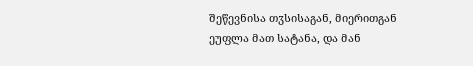შეწევნისა თჳსისაგან, მიერითგან ეუფლა მათ სატანა, და მან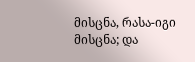მისცნა, რასა-იგი მისცნა; და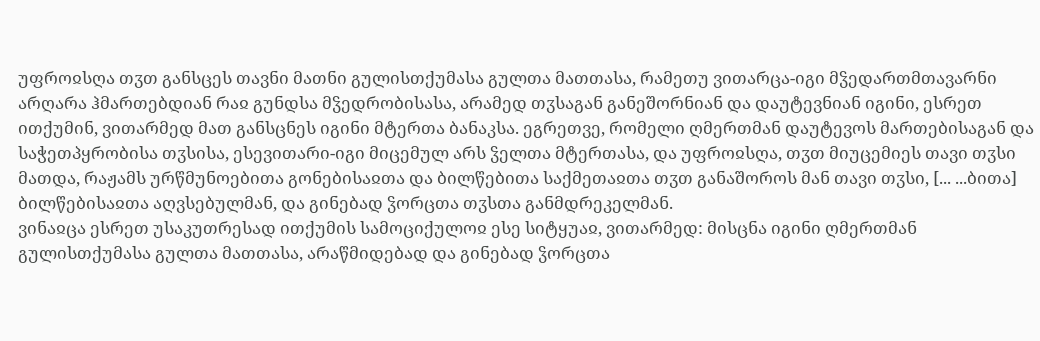უფროჲსღა თჳთ განსცეს თავნი მათნი გულისთქუმასა გულთა მათთასა, რამეთუ ვითარცა-იგი მჴედართმთავარნი არღარა ჰმართებდიან რაჲ გუნდსა მჴედრობისასა, არამედ თჳსაგან განეშორნიან და დაუტევნიან იგინი, ესრეთ ითქუმინ, ვითარმედ მათ განსცნეს იგინი მტერთა ბანაკსა. ეგრეთვე, რომელი ღმერთმან დაუტევოს მართებისაგან და საჭეთპყრობისა თჳსისა, ესევითარი-იგი მიცემულ არს ჴელთა მტერთასა, და უფროჲსღა, თჳთ მიუცემიეს თავი თჳსი მათდა, რაჟამს ურწმუნოებითა გონებისაჲთა და ბილწებითა საქმეთაჲთა თჳთ განაშოროს მან თავი თჳსი, [... ...ბითა] ბილწებისაჲთა აღვსებულმან, და გინებად ჴორცთა თჳსთა განმდრეკელმან.
ვინაჲცა ესრეთ უსაკუთრესად ითქუმის სამოციქულოჲ ესე სიტყუაჲ, ვითარმედ: მისცნა იგინი ღმერთმან გულისთქუმასა გულთა მათთასა, არაწმიდებად და გინებად ჴორცთა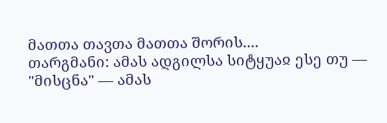მათთა თავთა მათთა შორის....
თარგმანი: ამას ადგილსა სიტყუაჲ ესე თუ — "მისცნა" — ამას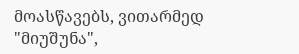მოასწავებს, ვითარმედ "მიუშუნა",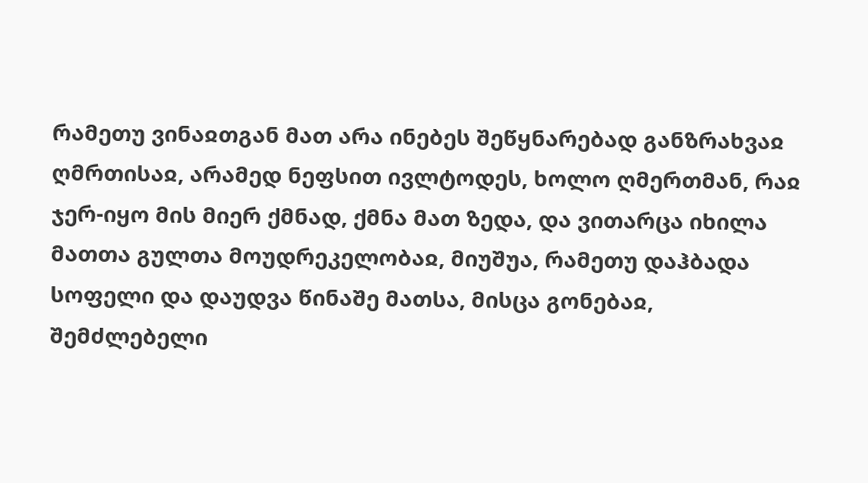რამეთუ ვინაჲთგან მათ არა ინებეს შეწყნარებად განზრახვაჲ ღმრთისაჲ, არამედ ნეფსით ივლტოდეს, ხოლო ღმერთმან, რაჲ ჯერ-იყო მის მიერ ქმნად, ქმნა მათ ზედა, და ვითარცა იხილა მათთა გულთა მოუდრეკელობაჲ, მიუშუა, რამეთუ დაჰბადა სოფელი და დაუდვა წინაშე მათსა, მისცა გონებაჲ, შემძლებელი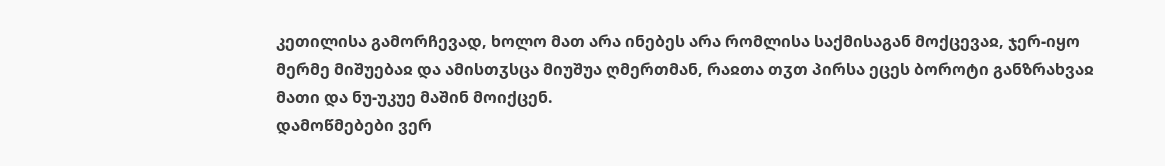კეთილისა გამორჩევად, ხოლო მათ არა ინებეს არა რომლისა საქმისაგან მოქცევაჲ, ჯერ-იყო მერმე მიშუებაჲ და ამისთჳსცა მიუშუა ღმერთმან, რაჲთა თჳთ პირსა ეცეს ბოროტი განზრახვაჲ მათი და ნუ-უკუე მაშინ მოიქცენ.
დამოწმებები ვერ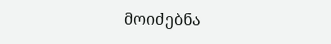მოიძებნა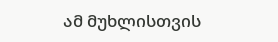ამ მუხლისთვის